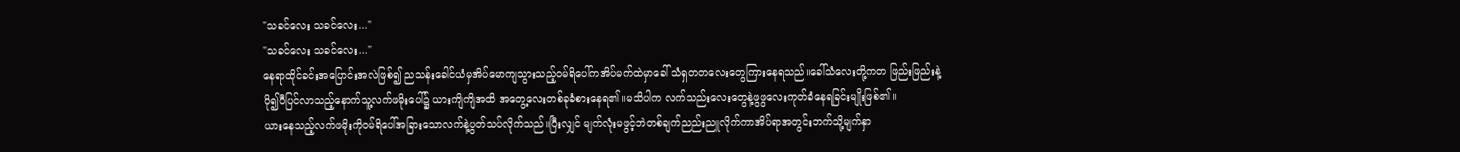"သခင်လေး သခင်လေး..."
"သခင်လေး သခင်လေး..."
နေရာထိုင်ခင်းအပြောင်းအလဲဖြစ်၍ ညသန်းခေါင်ယံမှအိပ်မောကျသွားသည့်ဝမ်ရိပေါ်ကအိပ်မက်ထဲမှာခေါ် သံရှတတလေးတွေကြားနေရသည်။ခေါ်သံလေးတို့ကတ ဖြည်းဖြည်းနဲ့ပို၍ပီပြင်လာသည့်နောက်သူ့လက်ဖမိုးပေါ်၌ ယားကျိကျိအထိ အတွေ့လေးတစ်ခုခံစားနေရ၏။မသိပါက လက်သည်းလေးတွေနဲ့ဖွဖွလေးကုတ်ခံနေရခြင်းမျိုးဖြစ်၏။
ယားနေသည့်လက်ဖမိုးကိုဝမ်ရိပေါ်အခြားသောလက်နဲ့ပွတ်သပ်လိုက်သည်။ပြီးလျှင် မျက်လုံးမဖွင့်ဘဲတစ်ချက်ညည်းညူလိုက်ကာအိပ်ရာအတွင်းဘက်သို့မျက်နှာ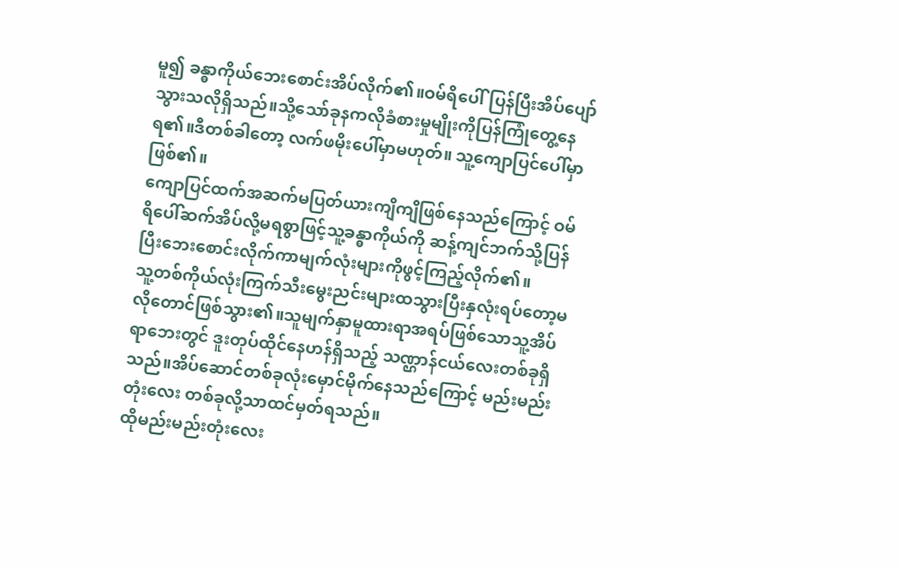မူ၍ ခန္ဓာကိုယ်ဘေးစောင်းအိပ်လိုက်၏။ဝမ်ရိပေါ်ပြန်ပြီးအိပ်ပျော်သွားသလိုရှိသည်။သို့သော်ခုနကလိုခံစားမှုမျိုးကိုပြန်ကြုံတွေ့နေရ၏။ဒီတစ်ခါတော့ လက်ဖမိုးပေါ်မှာမဟုတ်။ သူ့ကျောပြင်ပေါ်မှာဖြစ်၏။
ကျောပြင်ထက်အဆက်မပြတ်ယားကျိကျိဖြစ်နေသည်ကြောင့် ဝမ်ရိပေါ်ဆက်အိပ်လို့မရစွာဖြင့်သူ့ခန္ဓာကိုယ်ကို ဆန့်ကျင်ဘက်သို့ပြန်ပြီးဘေးစောင်းလိုက်ကာမျက်လုံးများကိုဖွင့်ကြည့်လိုက်၏။
သူ့တစ်ကိုယ်လုံးကြက်သီးမွေးညင်းများထသွားပြီးနှလုံးရပ်တော့မလိုတောင်ဖြစ်သွား၏။သူမျက်နှာမူထားရာအရပ်ဖြစ်သောသူ့အိပ်ရာဘေးတွင် ဒူးတုပ်ထိုင်နေဟန်ရှိသည့် သဏ္ဌာန်ငယ်လေးတစ်ခုရှိသည်။အိပ်ဆောင်တစ်ခုလုံးမှောင်မိုက်နေသည်ကြောင့် မည်းမည်းတုံးလေး တစ်ခုလို့သာထင်မှတ်ရသည်။
ထိုမည်းမည်းတုံးလေး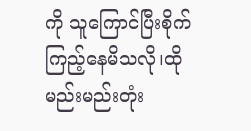ကို သူကြောင်ပြီးစိုက်ကြည့်နေမိသလို၊ထိုမည်းမည်းတုံး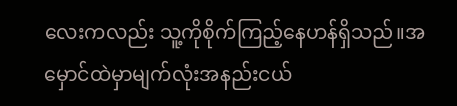လေးကလည်း သူ့ကိုစိုက်ကြည့်နေဟန်ရှိသည်။အမှောင်ထဲမှာမျက်လုံးအနည်းငယ်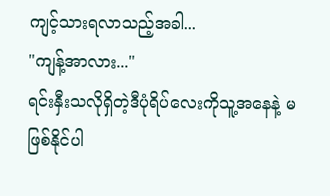ကျင့်သားရလာသည့်အခါ...
"ကျန့်အာလား..."
ရင်းနှီးသလိုရှိတဲ့ဒီပုံရိပ်လေးကိုသူ့အနေနဲ့ မဖြစ်နိုင်ပါ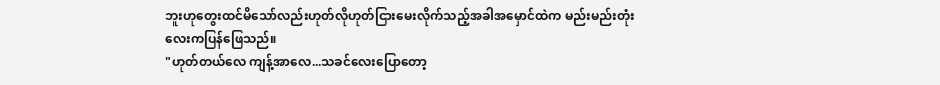ဘူးဟုတွေးထင်မိသော်လည်းဟုတ်လိုဟုတ်ငြားမေးလိုက်သည့်အခါအမှောင်ထဲက မည်းမည်းတုံးလေးကပြန်ဖြေသည်။
"ဟုတ်တယ်လေ ကျန့်အာလေ...သခင်လေးပြောတော့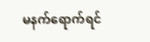မနက်ရောက်ရင်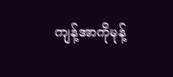ကျန့်အာကိုမုန့်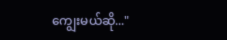ကျွေးမယ်ဆို..."